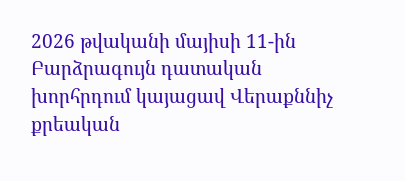2026 թվականի մայիսի 11-ին Բարձրագույն դատական խորհրդում կայացավ Վերաքննիչ քրեական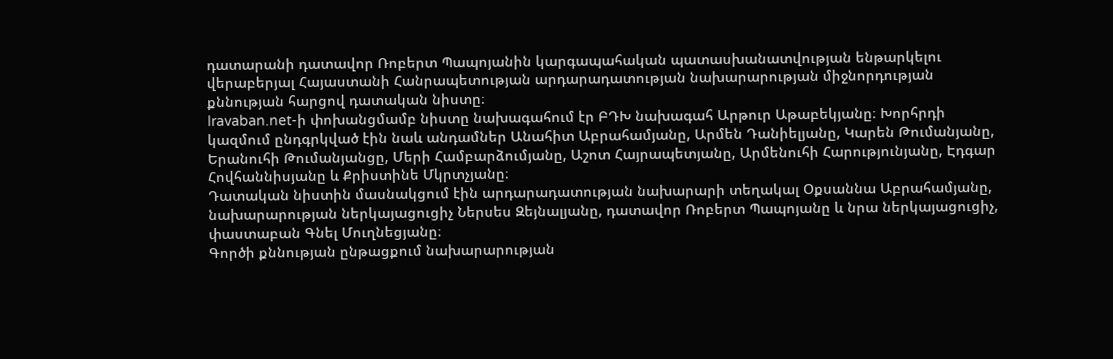դատարանի դատավոր Ռոբերտ Պապոյանին կարգապահական պատասխանատվության ենթարկելու վերաբերյալ Հայաստանի Հանրապետության արդարադատության նախարարության միջնորդության քննության հարցով դատական նիստը։
Iravaban.net-ի փոխանցմամբ նիստը նախագահում էր ԲԴԽ նախագահ Արթուր Աթաբեկյանը։ Խորհրդի կազմում ընդգրկված էին նաև անդամներ Անահիտ Աբրահամյանը, Արմեն Դանիելյանը, Կարեն Թումանյանը, Երանուհի Թումանյանցը, Մերի Համբարձումյանը, Աշոտ Հայրապետյանը, Արմենուհի Հարությունյանը, Էդգար Հովհաննիսյանը և Քրիստինե Մկրտչյանը։
Դատական նիստին մասնակցում էին արդարադատության նախարարի տեղակալ Օքսաննա Աբրահամյանը, նախարարության ներկայացուցիչ Ներսես Զեյնալյանը, դատավոր Ռոբերտ Պապոյանը և նրա ներկայացուցիչ, փաստաբան Գնել Մուղնեցյանը։
Գործի քննության ընթացքում նախարարության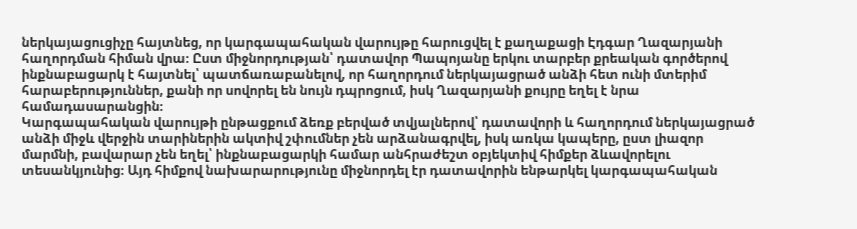ներկայացուցիչը հայտնեց, որ կարգապահական վարույթը հարուցվել է քաղաքացի Էդգար Ղազարյանի հաղորդման հիման վրա։ Ըստ միջնորդության՝ դատավոր Պապոյանը երկու տարբեր քրեական գործերով ինքնաբացարկ է հայտնել՝ պատճառաբանելով, որ հաղորդում ներկայացրած անձի հետ ունի մտերիմ հարաբերություններ, քանի որ սովորել են նույն դպրոցում, իսկ Ղազարյանի քույրը եղել է նրա համադասարանցին։
Կարգապահական վարույթի ընթացքում ձեռք բերված տվյալներով՝ դատավորի և հաղորդում ներկայացրած անձի միջև վերջին տարիներին ակտիվ շփումներ չեն արձանագրվել, իսկ առկա կապերը, ըստ լիազոր մարմնի, բավարար չեն եղել՝ ինքնաբացարկի համար անհրաժեշտ օբյեկտիվ հիմքեր ձևավորելու տեսանկյունից։ Այդ հիմքով նախարարությունը միջնորդել էր դատավորին ենթարկել կարգապահական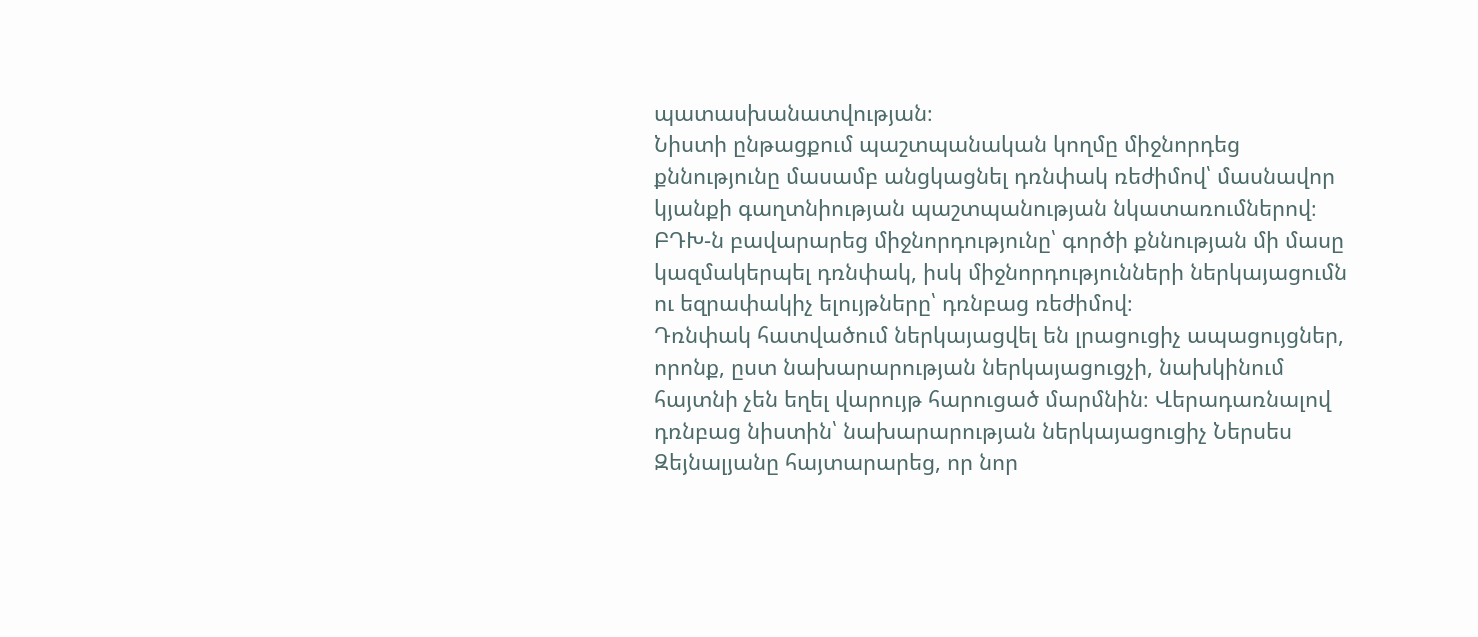պատասխանատվության։
Նիստի ընթացքում պաշտպանական կողմը միջնորդեց քննությունը մասամբ անցկացնել դռնփակ ռեժիմով՝ մասնավոր կյանքի գաղտնիության պաշտպանության նկատառումներով։ ԲԴԽ-ն բավարարեց միջնորդությունը՝ գործի քննության մի մասը կազմակերպել դռնփակ, իսկ միջնորդությունների ներկայացումն ու եզրափակիչ ելույթները՝ դռնբաց ռեժիմով։
Դռնփակ հատվածում ներկայացվել են լրացուցիչ ապացույցներ, որոնք, ըստ նախարարության ներկայացուցչի, նախկինում հայտնի չեն եղել վարույթ հարուցած մարմնին։ Վերադառնալով դռնբաց նիստին՝ նախարարության ներկայացուցիչ Ներսես Զեյնալյանը հայտարարեց, որ նոր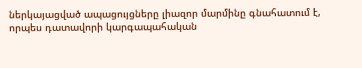ներկայացված ապացույցները լիազոր մարմինը գնահատում է, որպես դատավորի կարգապահական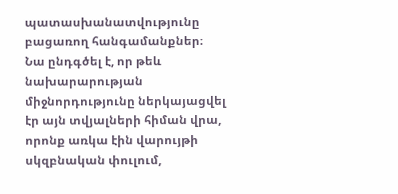պատասխանատվությունը բացառող հանգամանքներ։
Նա ընդգծել է, որ թեև նախարարության միջնորդությունը ներկայացվել էր այն տվյալների հիման վրա, որոնք առկա էին վարույթի սկզբնական փուլում,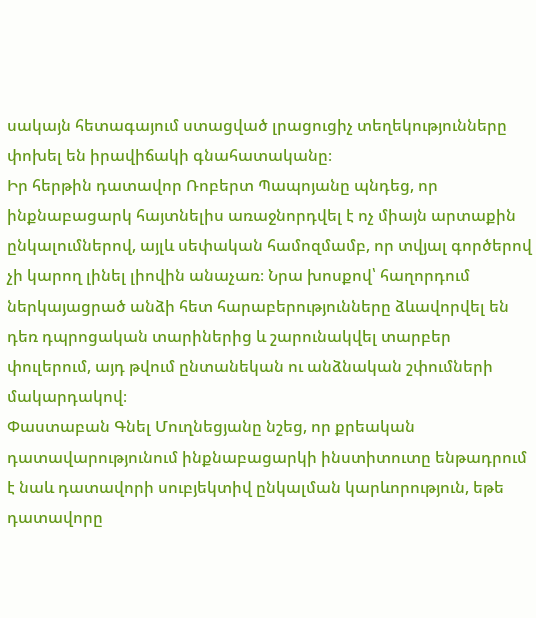սակայն հետագայում ստացված լրացուցիչ տեղեկությունները փոխել են իրավիճակի գնահատականը։
Իր հերթին դատավոր Ռոբերտ Պապոյանը պնդեց, որ ինքնաբացարկ հայտնելիս առաջնորդվել է ոչ միայն արտաքին ընկալումներով, այլև սեփական համոզմամբ, որ տվյալ գործերով չի կարող լինել լիովին անաչառ։ Նրա խոսքով՝ հաղորդում ներկայացրած անձի հետ հարաբերությունները ձևավորվել են դեռ դպրոցական տարիներից և շարունակվել տարբեր փուլերում, այդ թվում ընտանեկան ու անձնական շփումների մակարդակով։
Փաստաբան Գնել Մուղնեցյանը նշեց, որ քրեական դատավարությունում ինքնաբացարկի ինստիտուտը ենթադրում է նաև դատավորի սուբյեկտիվ ընկալման կարևորություն, եթե դատավորը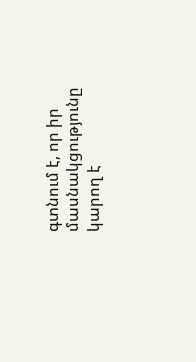գտնում է, որ իր մասնակցությունը կարող է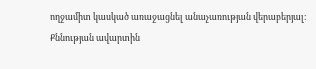ողջամիտ կասկած առաջացնել անաչառության վերաբերյալ։
Քննության ավարտին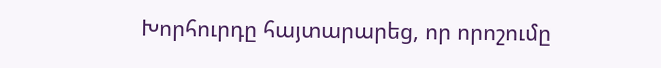Խորհուրդը հայտարարեց, որ որոշումը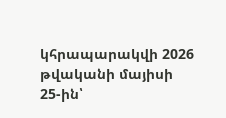կհրապարակվի 2026 թվականի մայիսի 25-ին՝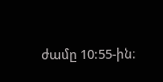ժամը 10:55-ին։